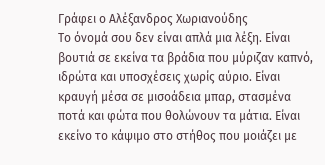Γράφει ο Αλέξανδρος Χωριανούδης
Το όνομά σου δεν είναι απλά μια λέξη. Είναι βουτιά σε εκείνα τα βράδια που μύριζαν καπνό, ιδρώτα και υποσχέσεις χωρίς αύριο. Είναι κραυγή μέσα σε μισοάδεια μπαρ, στασμένα ποτά και φώτα που θολώνουν τα μάτια. Είναι εκείνο το κάψιμο στο στήθος που μοιάζει με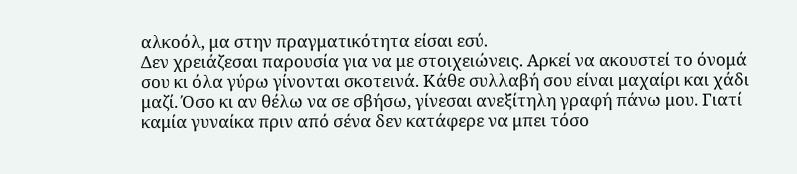αλκοόλ, μα στην πραγματικότητα είσαι εσύ.
Δεν χρειάζεσαι παρουσία για να με στοιχειώνεις. Αρκεί να ακουστεί το όνομά σου κι όλα γύρω γίνονται σκοτεινά. Κάθε συλλαβή σου είναι μαχαίρι και χάδι μαζί. Όσο κι αν θέλω να σε σβήσω, γίνεσαι ανεξίτηλη γραφή πάνω μου. Γιατί καμία γυναίκα πριν από σένα δεν κατάφερε να μπει τόσο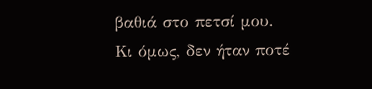βαθιά στο πετσί μου.
Κι όμως, δεν ήταν ποτέ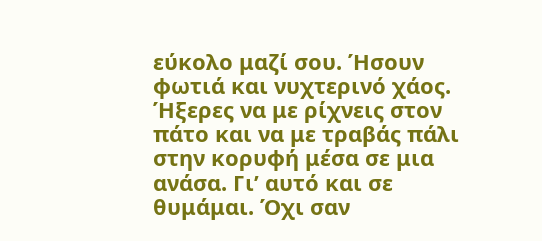εύκολο μαζί σου. Ήσουν φωτιά και νυχτερινό χάος. Ήξερες να με ρίχνεις στον πάτο και να με τραβάς πάλι στην κορυφή μέσα σε μια ανάσα. Γι’ αυτό και σε θυμάμαι. Όχι σαν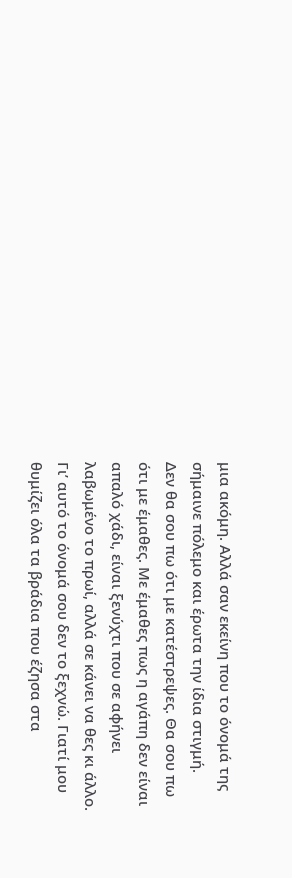μια ακόμη. Αλλά σαν εκείνη που το όνομά της σήμαινε πόλεμο και έρωτα την ίδια στιγμή.
Δεν θα σου πω ότι με κατέστρεψες. Θα σου πω ότι με έμαθες. Με έμαθες πως η αγάπη δεν είναι απαλό χάδι, είναι ξενύχτι που σε αφήνει λαβωμένο το πρωί, αλλά σε κάνει να θες κι άλλο. Γι’ αυτό το όνομά σου δεν το ξεχνώ. Γιατί μου θυμίζει όλα τα βράδια που έζησα στα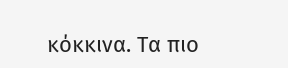κόκκινα. Τα πιο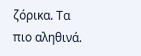ζόρικα. Τα πιο αληθινά.